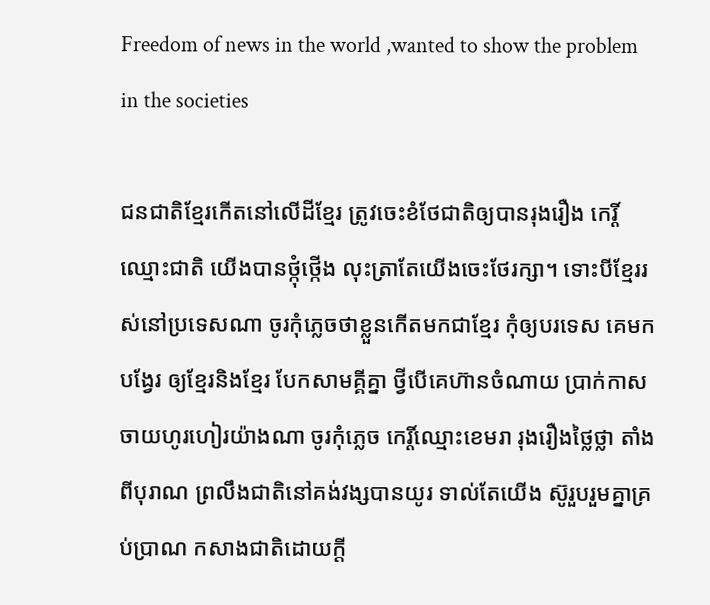Freedom of news in the world ,wanted to show the problem in the societies

ជនជាតិខ្មែរកើតនៅលើដីខ្មែរ ត្រូវចេះខំថែជាតិឲ្យបានរុងរឿង កេរ្តិ៍ឈ្មោះជាតិ យើងបានថ្កុំថ្កើង លុះត្រាតែយើងចេះថែរក្សា។ ទោះបីខ្មែររស់នៅប្រទេសណា ចូរកុំភ្លេចថាខ្លួនកើតមកជាខ្មែរ កុំឲ្យបរទេស គេមកបង្វែរ ឲ្យខ្មែរនិងខ្មែរ បែកសាមគ្គីគ្នា ថ្វីបើគេហ៊ានចំណាយ ប្រាក់កាសចាយហូរហៀរយ៉ាងណា ចូរកុំភ្លេច កេរ្តិ៍ឈ្មោះខេមរា រុងរឿងថ្លៃថ្លា តាំងពីបុរាណ ព្រលឹងជាតិនៅគង់វង្សបានយូរ ទាល់តែយើង ស៊ូរួបរួមគ្នាគ្រប់ប្រាណ កសាងជាតិដោយក្តី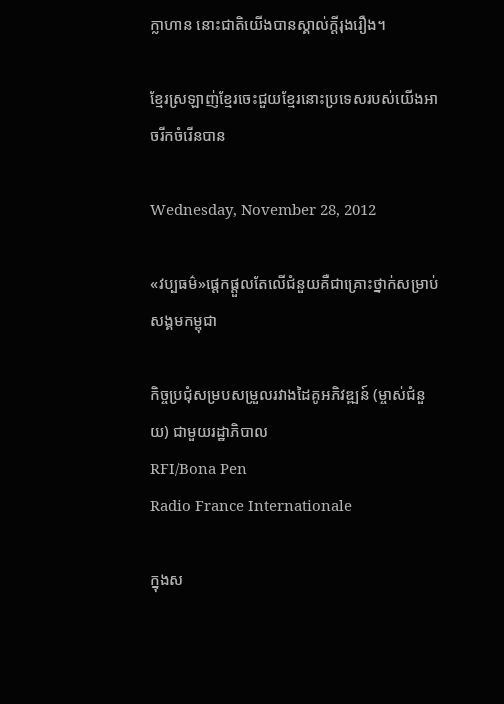ក្លាហាន នោះជាតិយើងបានស្គាល់ក្តីរុងរឿង។

ខ្មែរស្រឡាញ់ខ្មែរចេះជួយខ្មែរនោះប្រទេសរបស់យើងអាចរីកចំរើនបាន

Wednesday, November 28, 2012

«វប្បធម៌»ផ្តេកផ្តួលតែលើជំនួយគឺជាគ្រោះថ្នាក់សម្រាប់សង្គមកម្ពុជា

កិច្ចប្រជុំសម្របសម្រួលរវាងដៃគូអភិវឌ្ឍន៍ (ម្ចាស់ជំនួយ) ជាមួយរដ្ឋាភិបាល
RFI/Bona Pen
Radio France Internationale

ក្នុងស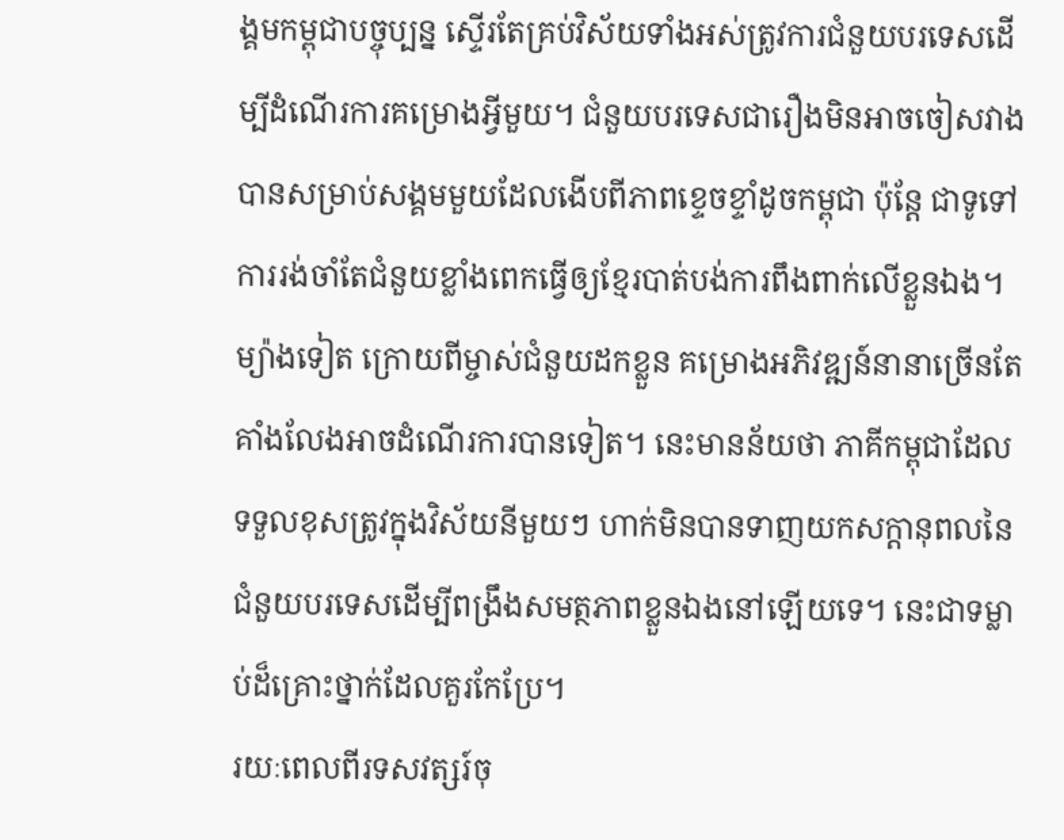ង្គមកម្ពុជាបច្ចុប្បន្ន ស្ទើរតែគ្រប់វិស័យទាំងអស់ត្រូវការជំនួយបរទេសដើម្បីដំណើរការគម្រោងអ្វីមួយ។ ជំនួយបរទេសជារឿងមិនអាចចៀសវាងបានសម្រាប់សង្គមមួយដែលងើបពីភាពខ្ទេចខ្ទាំដូចកម្ពុជា ប៉ុន្តែ ជាទូទៅ ការរង់ចាំតែជំនួយខ្លាំងពេកធ្វើឲ្យខ្មែរបាត់បង់ការពឹងពាក់លើខ្លួនឯង។ ម្យ៉ាងទៀត ក្រោយពីម្ចាស់ជំនួយដកខ្លួន គម្រោងអភិវឌ្ឍន៍នានាច្រើនតែគាំងលែងអាចដំណើរការបានទៀត។ នេះមានន័យថា ភាគីកម្ពុជាដែលទទួលខុសត្រូវក្នុងវិស័យនីមួយៗ ហាក់មិនបានទាញយកសក្តានុពលនៃជំនួយបរទេសដើម្បីពង្រឹងសមត្ថភាពខ្លួនឯងនៅឡើយទេ។ នេះជាទម្លាប់ដ៏គ្រោះថ្នាក់ដែលគួរកែប្រែ។
រយៈពេលពីរទសវត្សរ៍ចុ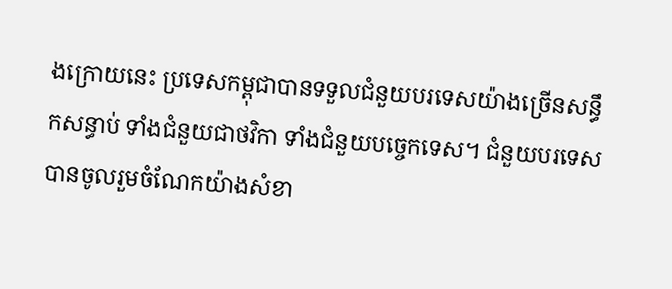ងក្រោយនេះ ប្រទេសកម្ពុជាបានទទួលជំនួយបរទេសយ៉ាងច្រើនសន្ធឹកសន្ធាប់ ទាំងជំនួយជាថវិកា ទាំងជំនួយបច្ចេកទេស។ ជំនួយបរទេសបានចូលរួមចំណែកយ៉ាងសំខា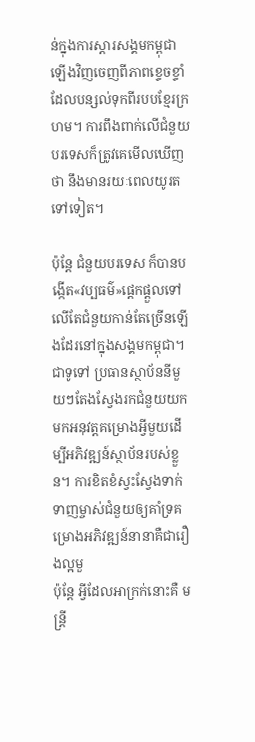ន់ក្នុងការស្តារសង្គមកម្ពុជាឡើងវិញចេញពីភាពខ្ទេចខ្ទាំដែលបន្សល់ទុកពីរបបខ្មែរក្រហម។ ការពឹងពាក់លើជំនួយបរទេសក៏ត្រូវគេមើលឃើញថា នឹងមានរយៈពេលយូរតទៅទៀត។

ប៉ុន្តែ ជំនួយបរទេស ក៏បានបង្កើត«វប្បធម៌»ផ្តេកផ្តួលទៅលើតែជំនួយកាន់តែច្រើនឡើងដែរនៅក្នុងសង្គមកម្ពុជា។ ជាទូទៅ ប្រធានស្ថាប័ននីមួយៗតែងស្វែងរកជំនួយយកមកអនុវត្តគម្រោងអ្វីមួយដើម្បីអភិវឌ្ឍន៍ស្ថាប័នរបស់ខ្លួន។ ការខិតខំស្វះស្វែងទាក់ទាញម្ចាស់ជំនួយឲ្យគាំទ្រគម្រោងអភិវឌ្ឍន៍នានាគឺជារឿងល្អមួ
ប៉ុន្តែ អ្វីដែលអាក្រក់នោះគឺ មន្ត្រី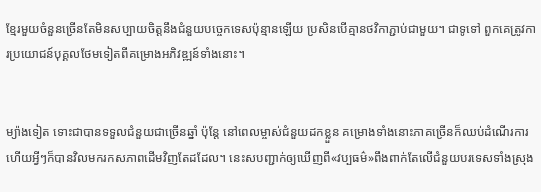ខ្មែរមួយចំនួនច្រើនតែមិនសប្បាយចិត្តនឹងជំនួយបច្ចេកទេសប៉ុន្មានឡើយ ប្រសិនបើគ្មានថវិកាភ្ជាប់ជាមួយ។ ជាទូទៅ ពួកគេត្រូវការប្រយោជន៍បុគ្គលថែមទៀតពីគម្រោងអភិវឌ្ឍន៍ទាំងនោះ។


ម្យ៉ាងទៀត ទោះជាបានទទួលជំនួយជាច្រើនឆ្នាំ ប៉ុន្តែ នៅពេលម្ចាស់ជំនួយដកខ្លួន គម្រោងទាំងនោះភាគច្រើនក៏ឈប់ដំណើរការ ហើយអ្វីៗក៏បានវិលមករកសភាពដើមវិញតែដដែល។ នេះសបញ្ជាក់ឲ្យឃើញពី«វប្បធម៌»ពឹងពាក់តែលើជំនួយបរទេសទាំងស្រុង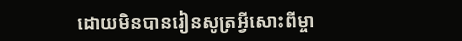ដោយមិនបានរៀនសូត្រអ្វីសោះពីម្ចា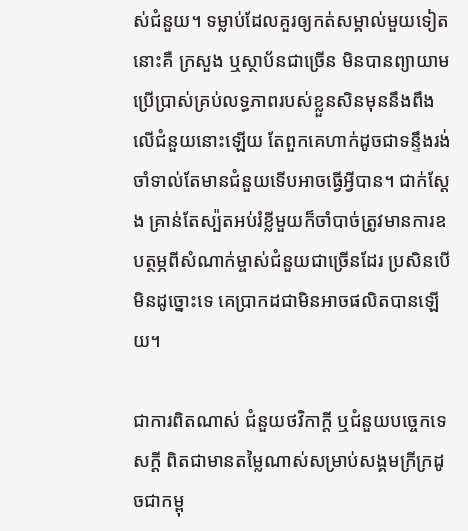ស់ជំនួយ។ ទម្លាប់ដែលគួរឲ្យកត់សម្គាល់មួយទៀតនោះគឺ ក្រសួង ឬស្ថាប័នជាច្រើន មិនបានព្យាយាមប្រើប្រាស់គ្រប់លទ្ធភាពរបស់ខ្លួនសិនមុននឹងពឹងលើជំនួយនោះឡើយ តែពួកគេហាក់ដូចជាទន្ទឹងរង់ចាំទាល់តែមានជំនួយទើបអាចធ្វើអ្វីបាន។ ជាក់ស្តែង គ្រាន់តែស្ប៉តអប់រំខ្លីមួយក៏ចាំបាច់ត្រូវមានការឧបត្ថម្ភពីសំណាក់ម្ចាស់ជំនួយជាច្រើនដែរ ប្រសិនបើមិនដូច្នោះទេ គេប្រាកដជាមិនអាចផលិតបានឡើយ។

ជាការពិតណាស់ ជំនួយថវិកាក្តី ឬជំនួយបច្ចេកទេសក្តី ពិតជាមានតម្លៃណាស់សម្រាប់សង្គមក្រីក្រដូចជាកម្ពុ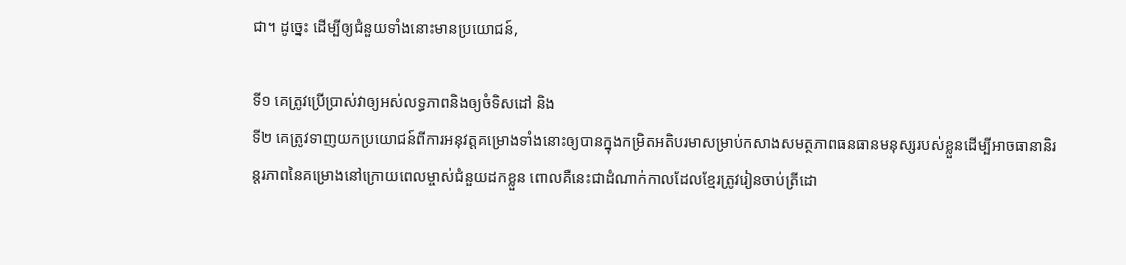ជា។ ដូច្នេះ ដើម្បីឲ្យជំនួយទាំងនោះមានប្រយោជន៍,

ទី១ គេត្រូវប្រើប្រាស់វាឲ្យអស់លទ្ធភាពនិងឲ្យចំទិសដៅ និង
ទី២ គេត្រូវទាញយកប្រយោជន៍ពីការអនុវត្តគម្រោងទាំងនោះឲ្យបានក្នុងកម្រិតអតិបរមាសម្រាប់កសាងសមត្ថភាពធនធានមនុស្សរបស់ខ្លួនដើម្បីអាចធានានិរន្តរភាពនៃគម្រោងនៅក្រោយពេលម្ចាស់ជំនួយដកខ្លួន ពោលគឺនេះជាដំណាក់កាលដែលខ្មែរត្រូវរៀនចាប់ត្រីដោ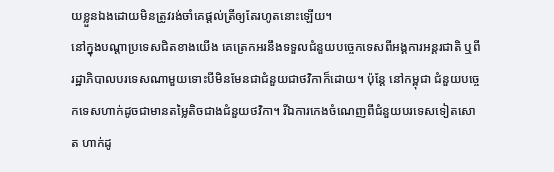យខ្លួនឯងដោយមិនត្រូវរង់ចាំគេផ្តល់ត្រីឲ្យតែរហូតនោះឡើយ។
នៅក្នុងបណ្តាប្រទេសជិតខាងយើង គេត្រេកអរនឹងទទួលជំនួយបច្ចេកទេសពីអង្គការអន្តរជាតិ ឬពីរដ្ឋាភិបាលបរទេសណាមួយទោះបីមិនមែនជាជំនួយជាថវិកាក៏ដោយ។ ប៉ុន្តែ នៅកម្ពុជា ជំនួយបច្ចេកទេសហាក់ដូចជាមានតម្លៃតិចជាងជំនួយថវិកា។ រីឯការកេងចំណេញពីជំនួយបរទេសទៀតសោត ហាក់ដូ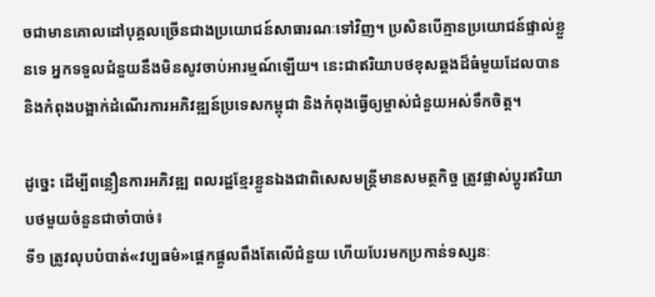ចជាមានគោលដៅបុគ្គលច្រើនជាងប្រយោជន៍សាធារណៈទៅវិញ។ ប្រសិនបើគ្មានប្រយោជន៍ផ្ទាល់ខ្លួនទេ អ្នកទទួលជំនួយនឹងមិនសូវចាប់អារម្មណ៍ឡើយ។ នេះជាឥរិយាបថខុសឆ្គងដ៏ធំមួយដែលបាន និងកំពុងបង្អាក់ដំណើរការអភិវឌ្ឍន៍ប្រទេសកម្ពុជា និងកំពុងធ្វើឲ្យម្ចាស់ជំនួយអស់ទឹកចិត្ត។

ដូច្នេះ ដើម្បីពន្លឿនការអភិវឌ្ឍ ពលរដ្ឋខ្មែរខ្លួនឯងជាពិសេសមន្ត្រីមានសមត្ថកិច្ច ត្រូវផ្លាស់ប្តូរឥរិយាបថមួយចំនួនជាចាំបាច់៖
ទី១ ត្រូវលុបបំបាត់«វប្បធម៌»ផ្តេកផ្តួលពឹងតែលើជំនួយ ហើយបែរមកប្រកាន់ទស្សនៈ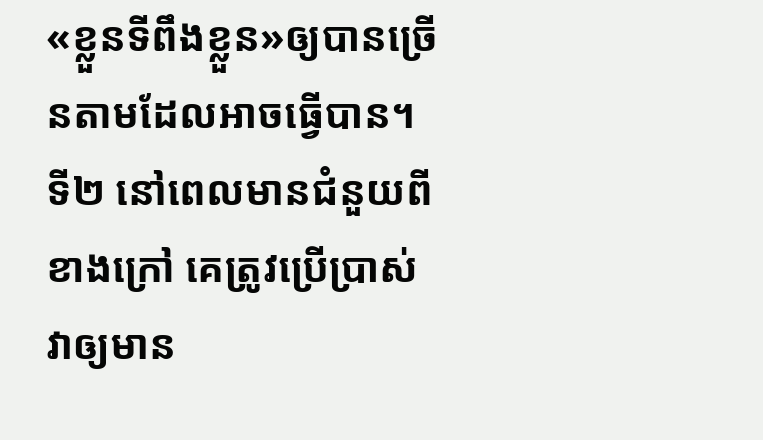«ខ្លួនទីពឹងខ្លួន»ឲ្យបានច្រើនតាមដែលអាចធ្វើបាន។
ទី២ នៅពេលមានជំនួយពីខាងក្រៅ គេត្រូវប្រើប្រាស់វាឲ្យមាន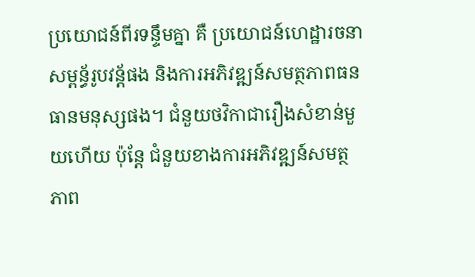ប្រយោជន៍ពីរទន្ទឹមគ្នា គឺ ប្រយោជន៍ហេដ្ឋារចនាសម្ពន្ធ័រូបវន្ត័ផង និងការអភិវឌ្ឍន៍សមត្ថភាពធនធានមនុស្សផង។ ជំនួយថវិកាជារឿងសំខាន់មួយហើយ ប៉ុន្តែ ជំនួយខាងការអភិវឌ្ឍន៍សមត្ថភាព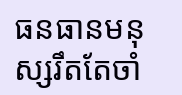ធនធានមនុស្សរឹតតែចាំ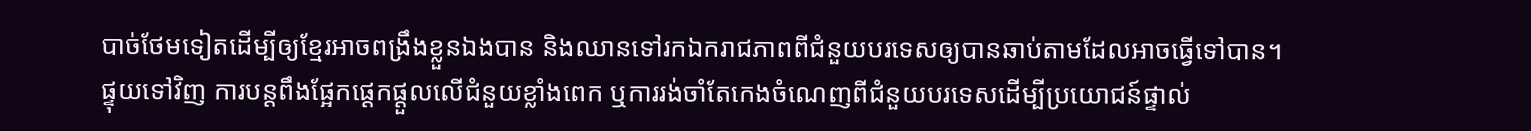បាច់ថែមទៀតដើម្បីឲ្យខ្មែរអាចពង្រឹងខ្លួនឯងបាន និងឈានទៅរកឯករាជភាពពីជំនួយបរទេសឲ្យបានឆាប់តាមដែលអាចធ្វើទៅបាន។
ផ្ទុយទៅវិញ ការបន្តពឹងផ្អែកផ្តេកផ្តួលលើជំនួយខ្លាំងពេក ឬការរង់ចាំតែកេងចំណេញពីជំនួយបរទេសដើម្បីប្រយោជន៍ផ្ទាល់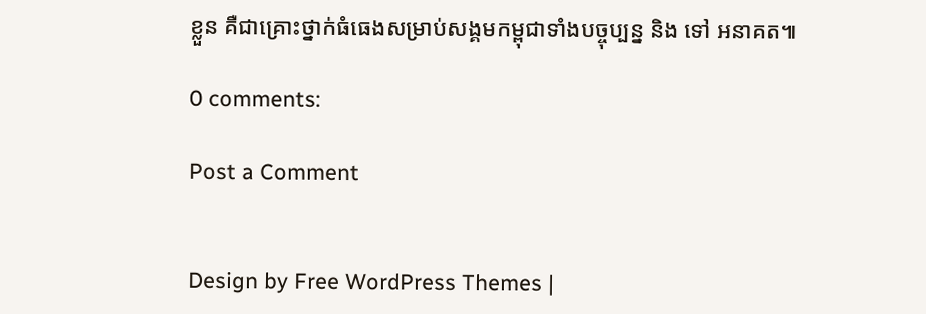ខ្លួន គឺជាគ្រោះថ្នាក់ធំធេងសម្រាប់សង្គមកម្ពុជាទាំងបច្ចុប្បន្ន និង ទៅ អនាគត៕

0 comments:

Post a Comment


Design by Free WordPress Themes |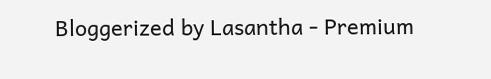Bloggerized by Lasantha - Premium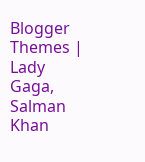Blogger Themes | Lady Gaga, Salman Khan